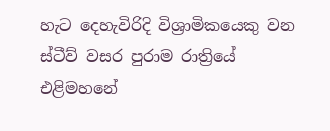හැට දෙහැවිරිදි විශ්‍රාමිකයෙකු වන ස්ටීව් වසර පුරාම රාත්‍රියේ එළිමහනේ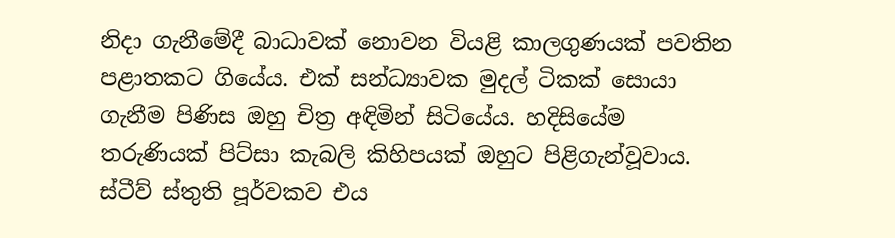නිදා ගැනීමේදී බාධාවක් නොවන වියළි කාලගුණයක් පවතින පළාතකට ගියේය. එක් සන්ධ්‍යාවක මුදල් ටිකක් සොයා ගැනීම පිණිස ඔහු චිත්‍ර අඳිමින් සිටියේය. හදිසියේම තරුණියක් පිට්සා කැබලි කිහිපයක් ඔහුට පිළිගැන්වූවාය. ස්ටීව් ස්තුති පූර්වකව එය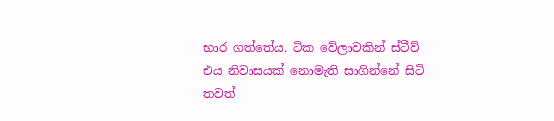භාර ගත්තේය. ටික වේලාවකින් ස්ටීව් එය නිවාසයක් නොමැති සාගින්නේ සිටි තවත්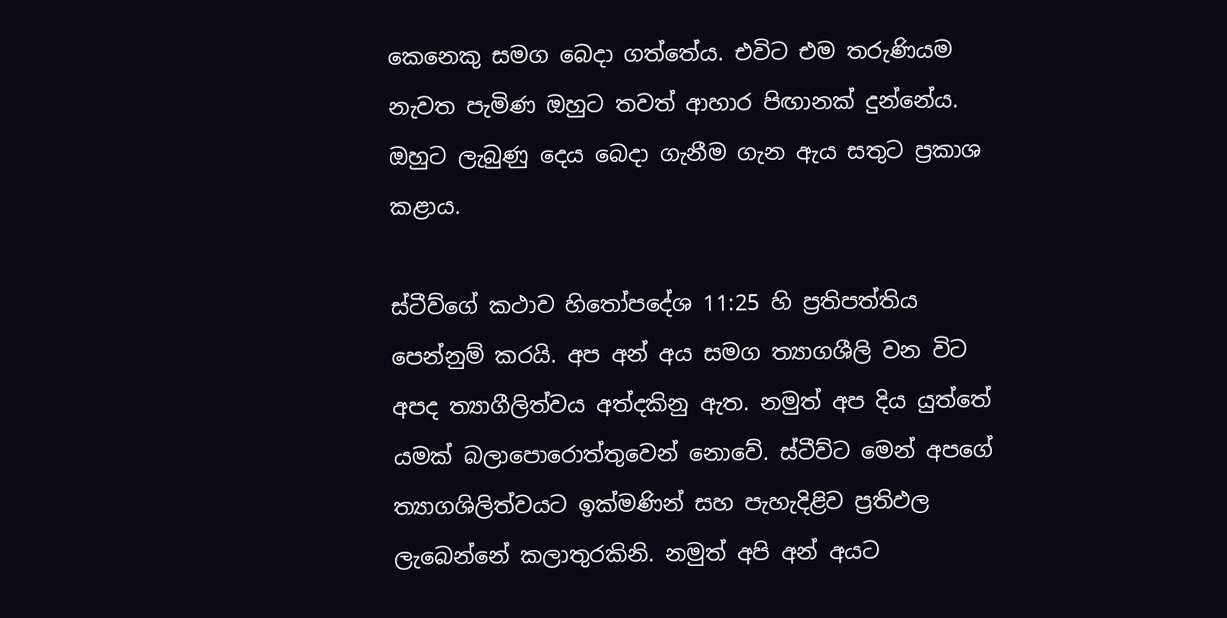කෙනෙකු සමග බෙදා ගත්තේය. එවිට එම තරුණියම නැවත පැමිණ ඔහුට තවත් ආහාර පිඟානක් දුන්නේය. ඔහුට ලැබුණු දෙය බෙදා ගැනීම ගැන ඇය සතුට ප්‍රකාශ කළාය.

ස්ටීව්ගේ කථාව හිතෝපදේශ 11:25 හි ප්‍රතිපත්තිය පෙන්නුම් කරයි. අප අන් අය සමග ත්‍යාගශීලි වන විට අපද ත්‍යාගීලිත්වය අත්දකිනු ඇත. නමුත් අප දිය යුත්තේ යමක් බලාපොරොත්තුවෙන් නොවේ. ස්ටීව්ට මෙන් අපගේ ත්‍යාගශිලිත්වයට ඉක්මණින් සහ පැහැදිළිව ප්‍රතිඵල ලැබෙන්නේ කලාතුරකිනි. නමුත් අපි අන් අයට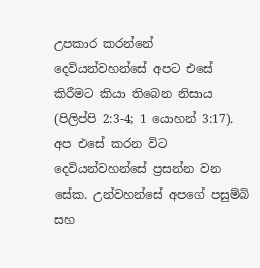උපකාර කරන්නේ දෙවියන්වහන්සේ අපට එසේ කිරීමට කියා තිබෙන නිසාය (පිලිප්පි 2:3-4; 1 යොහන් 3:17). අප එසේ කරන විට දෙවියන්වහන්සේ ප්‍රසන්න වන සේක. උන්වහන්සේ අපගේ පසුම්බි සහ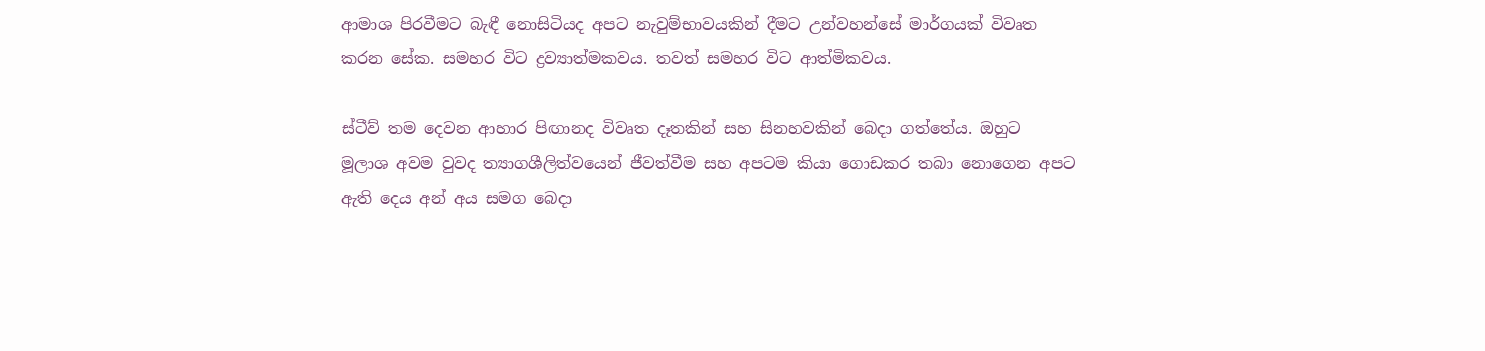ආමාශ පිරවීමට බැඳී නොසිටියද අපට නැවුම්භාවයකින් දීමට උන්වහන්සේ මාර්ගයක් විවෘත කරන සේක. සමහර විට ද්‍රව්‍යාත්මකවය. තවත් සමහර විට ආත්මිකවය.

ස්ටීව් තම දෙවන ආහාර පිඟානද විවෘත දෑතකින් සහ සිනහවකින් බෙදා ගත්තේය. ඔහුට මූලාශ අවම වුවද ත්‍යාගශීලිත්වයෙන් ජීවත්වීම සහ අපටම කියා ගොඩකර තබා නොගෙන අපට ඇති දෙය අන් අය සමග බෙදා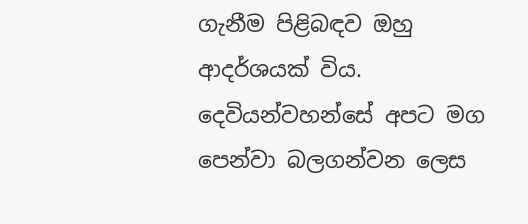ගැනීම පිළිබඳව ඔහු ආදර්ශයක් විය. දෙවියන්වහන්සේ අපට මග පෙන්වා බලගන්වන ලෙස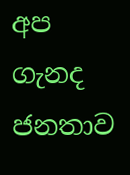අප ගැනද ජනතාව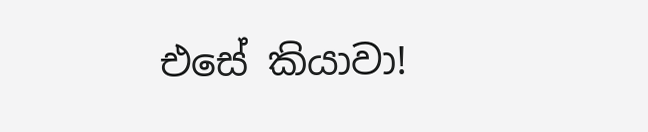එසේ කියාවා!